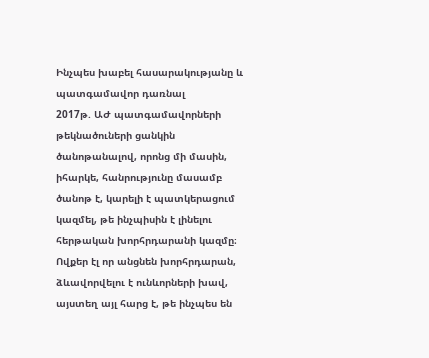Ինչպես խաբել հասարակությանը և պատգամավոր դառնալ
2017թ. ԱԺ պատգամավորների թեկնածուների ցանկին ծանոթանալով, որոնց մի մասին, իհարկե, հանրությունը մասամբ ծանոթ է, կարելի է պատկերացում կազմել, թե ինչպիսին է լինելու հերթական խորհրդարանի կազմը։
Ովքեր էլ որ անցնեն խորհրդարան, ձևավորվելու է ունևորների խավ, այստեղ այլ հարց է, թե ինչպես են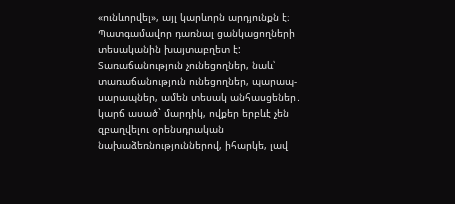«ունևորվել», այլ կարևորն արդյունքն է։
Պատգամավոր դառնալ ցանկացողների տեսականին խայտաբղետ է:
Տառաճանություն չունեցողներ, նաև՝ տառաճանություն ունեցողներ, պարապ-սարապներ, ամեն տեսակ անհասցեներ․ կարճ ասած` մարդիկ, ովքեր երբևէ չեն զբաղվելու օրենսդրական նախաձեռնություններով, իհարկե, լավ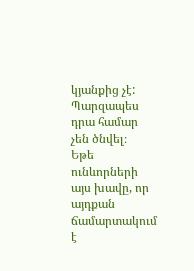կյանքից չէ:
Պարզապես դրա համար չեն ծնվել։
Եթե ունևորների այս խավը, որ այդքան ճամարտակում է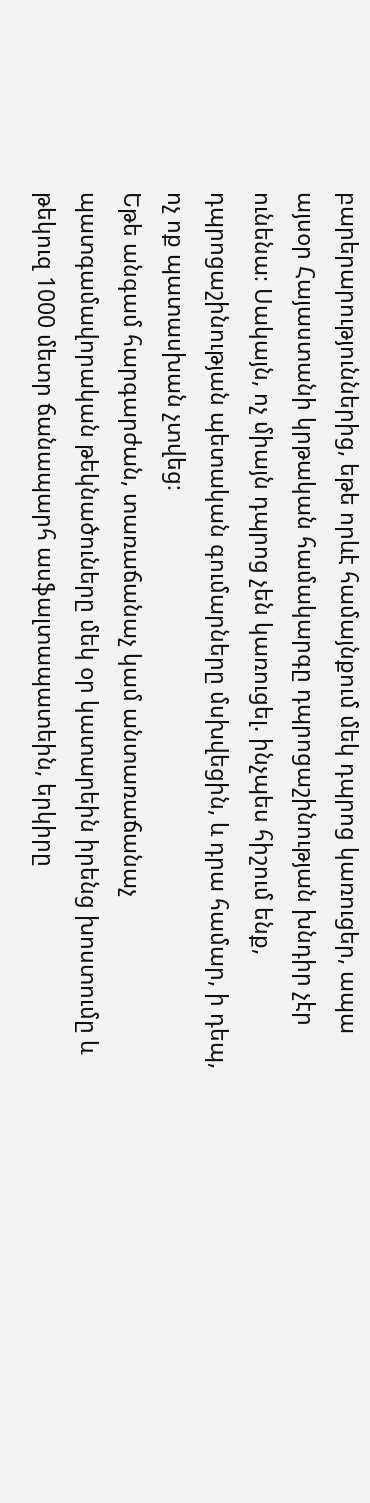բարերարություններից, եթե որևէ համայնքում մեկ դպրոց կառուցեր, ապա այսօր Հայաստանի կրթական համակարգը դպրոցաշինության խնդիր չէր ունենա։ Սակայն, ոչ միայն դպրոց չեն կառուցել. ինչպես հիշում ենք, դպրոցաշինության պետական գումարները մսխվեցին, և դրա համար, ի դեպ, ոչ ոք պատասխան չտվեց։
Եթե անգամ հարգարժան, տառաճանաչ կամ անտառաճանաչ պատգամավորական թեկնածուները մեկ օր կատարեին իրենց խոստումը և թեկուզ 1000 մետր ճանապարհ ասֆալտապատեին, երկիրը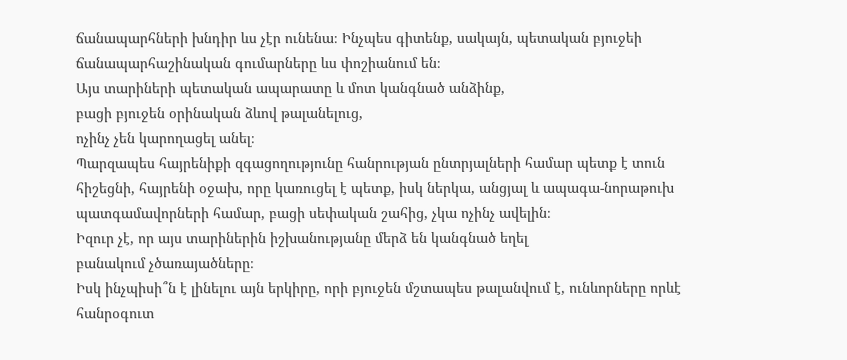ճանապարհների խնդիր ևս չէր ունենա։ Ինչպես գիտենք, սակայն, պետական բյուջեի ճանապարհաշինական գումարները ևս փոշիանում են։
Այս տարիների պետական ապարատը և մոտ կանգնած անձինք,
բացի բյուջեն օրինական ձևով թալանելուց,
ոչինչ չեն կարողացել անել։
Պարզապես հայրենիքի զգացողությունը հանրության ընտրյալների համար պետք է տուն հիշեցնի, հայրենի օջախ, որը կառուցել է պետք, իսկ ներկա, անցյալ և ապագա-նորաթուխ պատգամավորների համար, բացի սեփական շահից, չկա ոչինչ ավելին։
Իզուր չէ, որ այս տարիներին իշխանությանը մերձ են կանգնած եղել
բանակում չծառայածները։
Իսկ ինչպիսի՞ն է լինելու այն երկիրը, որի բյուջեն մշտապես թալանվում է, ունևորները որևէ հանրօգուտ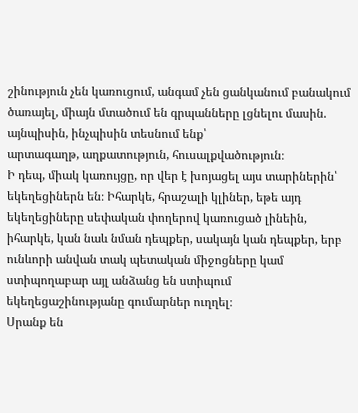շինություն չեն կառուցում, անգամ չեն ցանկանում բանակում ծառայել, միայն մտածում են գրպանները լցնելու մասին.
այնպիսին, ինչպիսին տեսնում ենք՝
արտագաղթ, աղքատություն, հուսալքվածություն։
Ի դեպ, միակ կառույցը, որ վեր է խոյացել այս տարիներին՝ եկեղեցիներն են։ Իհարկե, հրաշալի կլիներ, եթե այդ եկեղեցիները սեփական փողերով կառուցած լինեին, իհարկե, կան նաև նման դեպքեր, սակայն կան դեպքեր, երբ ունևորի անվան տակ պետական միջոցները կամ ստիպողաբար այլ անձանց են ստիպում եկեղեցաշինությանը գումարներ ուղղել։
Սրանք են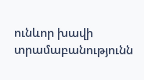ունևոր խավի տրամաբանությունն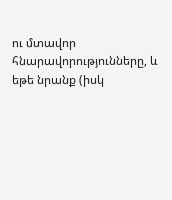ու մտավոր հնարավորությունները, և եթե նրանք (իսկ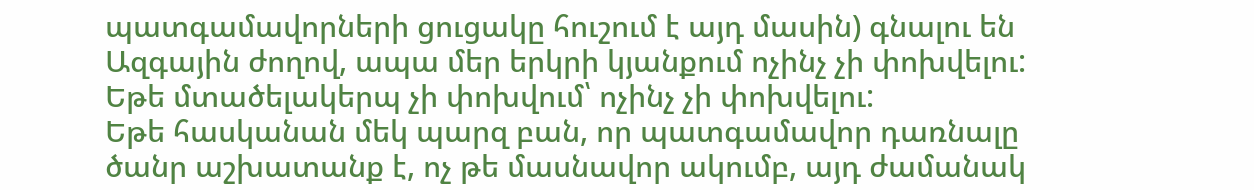պատգամավորների ցուցակը հուշում է այդ մասին) գնալու են Ազգային ժողով, ապա մեր երկրի կյանքում ոչինչ չի փոխվելու:
Եթե մտածելակերպ չի փոխվում՝ ոչինչ չի փոխվելու:
Եթե հասկանան մեկ պարզ բան, որ պատգամավոր դառնալը ծանր աշխատանք է, ոչ թե մասնավոր ակումբ, այդ ժամանակ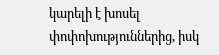կարելի է խոսել փոփոխություններից, իսկ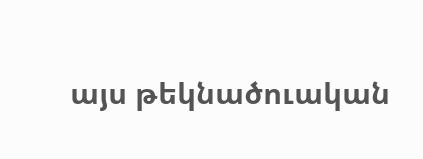այս թեկնածուական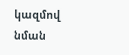կազմով նման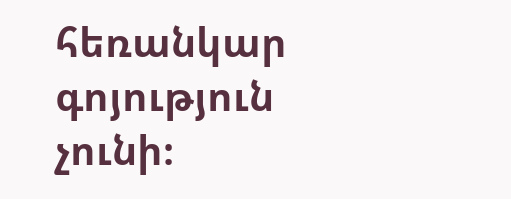հեռանկար գոյություն չունի։